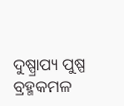ଦୁଷ୍ପ୍ରାପ୍ୟ ପୁଷ୍ପ ବ୍ରହ୍ମକମଳ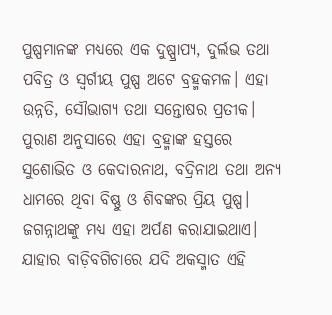ପୁଷ୍ପମାନଙ୍କ ମଧ୍ୟରେ ଏକ ଦୁଷ୍ପ୍ରାପ୍ୟ, ଦୁର୍ଲଭ ତଥା ପବିତ୍ର ଓ ସ୍ବର୍ଗୀୟ ପୁଷ୍ପ ଅଟେ ବ୍ରହ୍ମକମଳ। ଏହା ଉନ୍ନତି, ସୌଭାଗ୍ୟ ତଥା ସନ୍ତୋଷର ପ୍ରତୀକ। ପୁରାଣ ଅନୁସାରେ ଏହା ବ୍ରହ୍ମାଙ୍କ ହସ୍ତରେ ସୁଶୋଭିତ ଓ କେଦାରନାଥ, ବଦ୍ରିନାଥ ତଥା ଅନ୍ୟ ଧାମରେ ଥିବା ବିଷ୍ଣୁ ଓ ଶିବଙ୍କର ପ୍ରିୟ ପୁଷ୍ପ। ଜଗନ୍ନାଥଙ୍କୁ ମଧ୍ୟ ଏହା ଅର୍ପଣ କରାଯାଇଥାଏ। ଯାହାର ବାଡ଼ିବଗିଚାରେ ଯଦି ଅକସ୍ମାତ ଏହି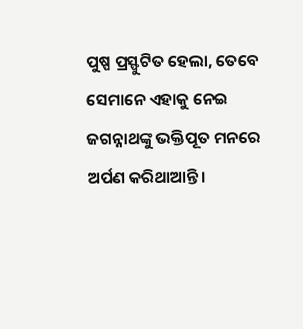ପୁଷ୍ପ ପ୍ରସ୍ଫୁଟିତ ହେଲା, ତେବେ ସେମାନେ ଏହାକୁ ନେଇ ଜଗନ୍ନାଥଙ୍କୁ ଭକ୍ତିପୂତ ମନରେ ଅର୍ପଣ କରିଥାଆନ୍ତି।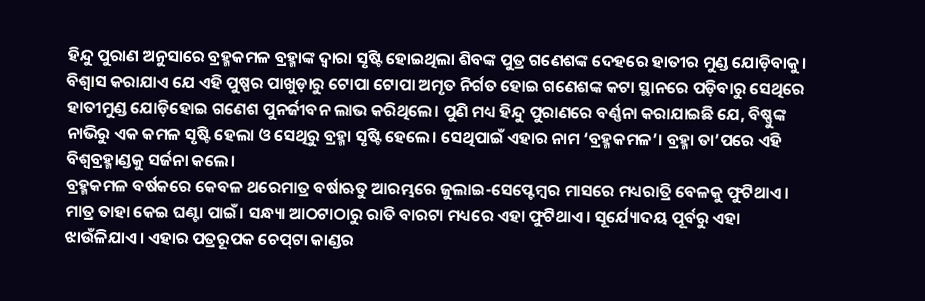ହିନ୍ଦୁ ପୁରାଣ ଅନୁସାରେ ବ୍ରହ୍ମକମଳ ବ୍ରହ୍ମାଙ୍କ ଦ୍ୱାରା ସୃଷ୍ଟି ହୋଇଥିଲା ଶିବଙ୍କ ପୁତ୍ର ଗଣେଶଙ୍କ ଦେହରେ ହାତୀର ମୁଣ୍ଡ ଯୋଡ଼ିବାକୁ। ବିଶ୍ୱାସ କରାଯାଏ ଯେ ଏହି ପୁଷ୍ପର ପାଖୁଡ଼ାରୁ ଟୋପା ଟୋପା ଅମୃତ ନିର୍ଗତ ହୋଇ ଗଣେଶଙ୍କ କଟା ସ୍ଥାନରେ ପଡ଼ିବାରୁ ସେଥିରେ ହାତୀମୁଣ୍ଡ ଯୋଡ଼ିହୋଇ ଗଣେଶ ପୁନର୍ଜୀବନ ଲାଭ କରିଥିଲେ। ପୁଣି ମଧ୍ୟ ହିନ୍ଦୁ ପୁରାଣରେ ବର୍ଣ୍ଣନା କରାଯାଇଛି ଯେ, ବିଷ୍ଣୁଙ୍କ ନାଭିରୁ ଏକ କମଳ ସୃଷ୍ଟି ହେଲା ଓ ସେଥିରୁ ବ୍ରହ୍ମା ସୃଷ୍ଟି ହେଲେ। ସେଥିପାଇଁ ଏହାର ନାମ ‘ବ୍ରହ୍ମକମଳ’। ବ୍ରହ୍ମା ତା’ପରେ ଏହି ବିଶ୍ୱବ୍ରହ୍ମାଣ୍ଡକୁ ସର୍ଜନା କଲେ।
ବ୍ରହ୍ମକମଳ ବର୍ଷକରେ କେବଳ ଥରେମାତ୍ର ବର୍ଷାଋତୁ ଆରମ୍ଭରେ ଜୁଲାଇ-ସେପ୍ଟେମ୍ବର ମାସରେ ମଧ୍ୟରାତ୍ରି ବେଳକୁ ଫୁଟିଥାଏ। ମାତ୍ର ତାହା କେଇ ଘଣ୍ଟା ପାଇଁ। ସନ୍ଧ୍ୟା ଆଠଟାଠାରୁ ରାତି ବାରଟା ମଧ୍ୟରେ ଏହା ଫୁଟିଥାଏ। ସୂର୍ଯ୍ୟୋଦୟ ପୂର୍ବରୁ ଏହା ଝାଉଁଳିଯାଏ। ଏହାର ପତ୍ରରୂପକ ଚେପ୍‌ଟା କାଣ୍ଡର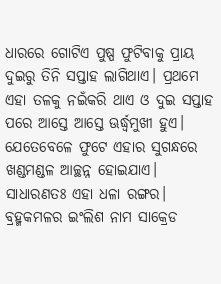ଧାରରେ ଗୋଟିଏ ପୁଷ୍ପ ଫୁଟିବାକୁ ପ୍ରାୟ ଦୁଇରୁ ତିନି ସପ୍ତାହ ଲାଗିଥାଏ। ପ୍ରଥମେ ଏହା ତଳକୁ ନଇଁକରି ଥାଏ ଓ ଦୁଇ ସପ୍ତାହ ପରେ ଆସ୍ତେ ଆସ୍ତେ ଊର୍ଦ୍ଧ୍ୱମୁଖୀ ହୁଏ। ଯେତେବେଳେ ଫୁଟେ ଏହାର ସୁଗନ୍ଧରେ ଖଣ୍ଡମଣ୍ଡଳ ଆଚ୍ଛନ୍ନ ହୋଇଯାଏ। ସାଧାରଣତଃ ଏହା ଧଳା ରଙ୍ଗର।
ବ୍ରହ୍ମକମଳର ଇଂଲିଶ ନାମ ସାକ୍ରେଡ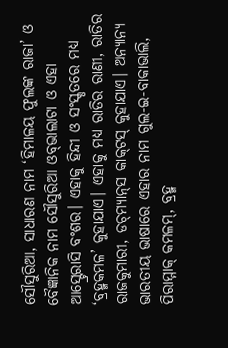ସୌସୁରିଆ, ସାଧାରଣ ନାମ ‘ହିମାଳୟ ଫୁଲଙ୍କ ରାଜା’ ଓ ବୈଜ୍ଞାନିକ ନାମ ସୌସୁରିଆ ଓବ୍‌ଭାଲାଟା ଓ ଏହା ଆସ୍ଟ୍ରେରାସି ବଂଶର। ଏହାକୁ ହିନ୍ଦୀ ଓ ସଂସ୍କୃତରେ ମଧ୍ୟ ‘ବ୍ରହ୍ମକମଳ’ କୁହାଯାଏ। ଏହାକୁ ମଧ୍ୟ ରାତିର ରାଣୀ, ରାତିର ରାଜକୁମାରୀ, ଡଚ୍‌ମ୍ୟାନ୍‌ସ କାକ୍‌ଟସ୍‌ କୁହାଯାଏ। ଅନ୍ୟାନ୍ୟ ଭାରତୀୟ ଭାଷାରେ ଏହାର ନାମ ଗୁଲ-ଇ-ବାକାଭାଲି, ପିରାମ୍ମାକ୍‌ କମଳମ୍‌, ବ୍ରହ୍ମ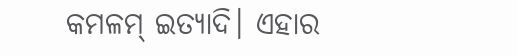କମଳମ୍‌ ଇତ୍ୟାଦି। ଏହାର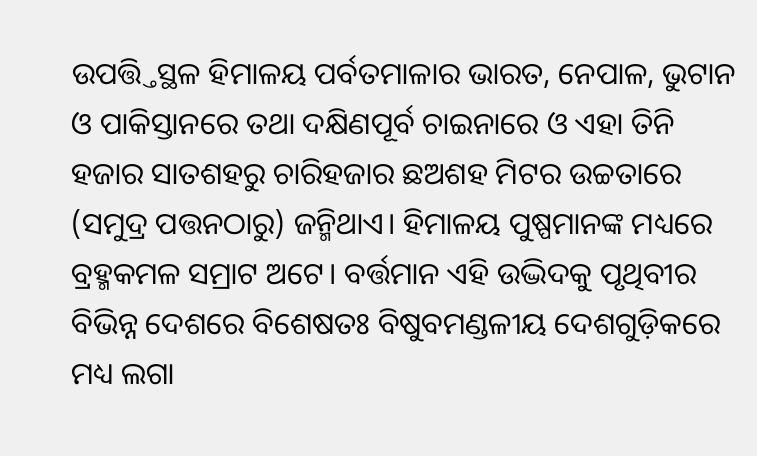ଉପତ୍ତ୍ତିସ୍ଥଳ ହିମାଳୟ ପର୍ବତମାଳାର ଭାରତ, ନେପାଳ, ଭୁଟାନ ଓ ପାକିସ୍ତାନରେ ତଥା ଦକ୍ଷିଣପୂର୍ବ ଚାଇନାରେ ଓ ଏହା ତିନି ହଜାର ସାତଶହରୁ ଚାରିହଜାର ଛଅଶହ ମିଟର ଉଚ୍ଚତାରେ (ସମୁଦ୍ର ପତ୍ତନଠାରୁ) ଜନ୍ମିଥାଏ। ହିମାଳୟ ପୁଷ୍ପମାନଙ୍କ ମଧ୍ୟରେ ବ୍ରହ୍ମକମଳ ସମ୍ରାଟ ଅଟେ। ବର୍ତ୍ତମାନ ଏହି ଉଦ୍ଭିଦକୁ ପୃଥିବୀର ବିଭିନ୍ନ ଦେଶରେ ବିଶେଷତଃ ବିଷୁବମଣ୍ଡଳୀୟ ଦେଶଗୁଡ଼ିକରେ ମଧ୍ୟ ଲଗା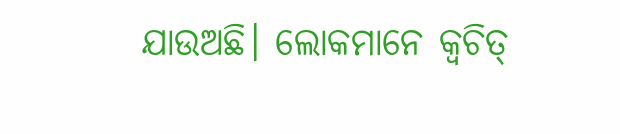ଯାଉଅଛି। ଲୋକମାନେ କ୍ୱଚିତ୍‌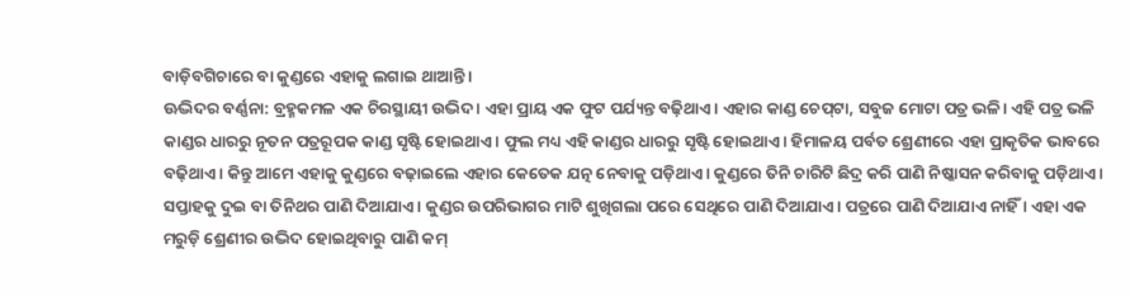ବାଡ଼ିବଗିଚାରେ ବା କୁଣ୍ଡରେ ଏହାକୁ ଲଗାଇ ଥାଆନ୍ତି।
ଊଦ୍ଭିଦର ବର୍ଣ୍ଣନା: ବ୍ରହ୍ମକମଳ ଏକ ଚିରସ୍ଥାୟୀ ଉଦ୍ଭିଦ। ଏହା ପ୍ରାୟ ଏକ ଫୁଟ ପର୍ଯ୍ୟନ୍ତ ବଢ଼ିଥାଏ। ଏହାର କାଣ୍ଡ ଚେପ୍‌ଟା, ସବୁଜ ମୋଟା ପତ୍ର ଭଳି। ଏହି ପତ୍ର ଭଳି କାଣ୍ଡର ଧାରରୁ ନୂତନ ପତ୍ରରୂପକ କାଣ୍ଡ ସୃଷ୍ଟି ହୋଇଥାଏ। ଫୁଲ ମଧ୍ୟ ଏହି କାଣ୍ଡର ଧାରରୁ ସୃଷ୍ଟି ହୋଇଥାଏ। ହିମାଳୟ ପର୍ବତ ଶ୍ରେଣୀରେ ଏହା ପ୍ରାକୃତିକ ଭାବରେ ବଢ଼ିଥାଏ। କିନ୍ତୁ ଆମେ ଏହାକୁ କୁଣ୍ଡରେ ବଢ଼ାଇଲେ ଏହାର କେତେକ ଯତ୍ନ ନେବାକୁ ପଡ଼ିଥାଏ। କୁଣ୍ଡରେ ତିନି ଚାରିଟି ଛିଦ୍ର କରି ପାଣି ନିଷ୍କାସନ କରିବାକୁ ପଡ଼ିଥାଏ। ସପ୍ତାହକୁ ଦୁଇ ବା ତିନିଥର ପାଣି ଦିଆଯାଏ। କୁଣ୍ଡର ଉପରିଭାଗର ମାଟି ଶୁଖିଗଲା ପରେ ସେଥିରେ ପାଣି ଦିଆଯାଏ। ପତ୍ରରେ ପାଣି ଦିଆଯାଏ ନାହିଁ। ଏହା ଏକ ମରୁଡ଼ି ଶ୍ରେଣୀର ଉଦ୍ଭିଦ ହୋଇଥିବାରୁ ପାଣି କମ୍‌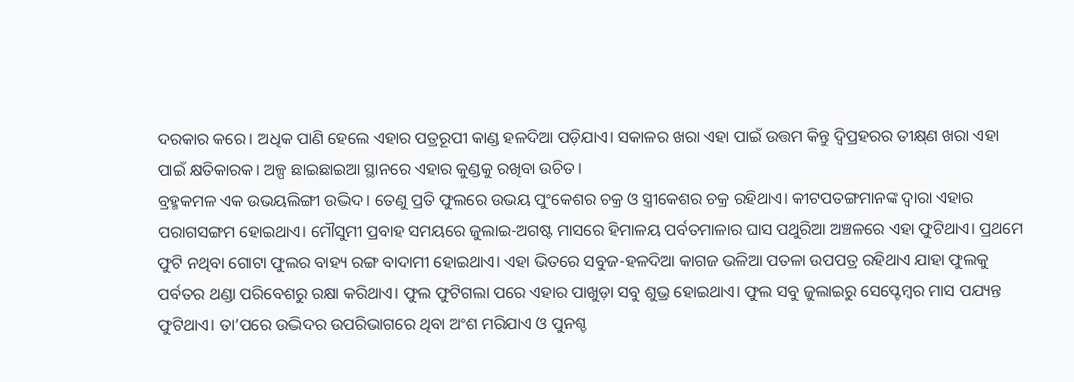ଦରକାର କରେ। ଅଧିକ ପାଣି ହେଲେ ଏହାର ପତ୍ରରୂପୀ କାଣ୍ଡ ହଳଦିଆ ପଡ଼ିଯାଏ। ସକାଳର ଖରା ଏହା ପାଇଁ ଉତ୍ତମ କିନ୍ତୁ ଦ୍ୱିପ୍ରହରର ତୀକ୍ଷ୍‌ଣ ଖରା ଏହା ପାଇଁ କ୍ଷତିକାରକ। ଅଳ୍ପ ଛାଇଛାଇଆ ସ୍ଥାନରେ ଏହାର କୁଣ୍ଡକୁ ରଖିବା ଉଚିତ।
ବ୍ରହ୍ମକମଳ ଏକ ଉଭୟଲିଙ୍ଗୀ ଉଦ୍ଭିଦ। ତେଣୁ ପ୍ରତି ଫୁଲରେ ଉଭୟ ପୁଂକେଶର ଚକ୍ର ଓ ସ୍ତ୍ରୀକେଶର ଚକ୍ର ରହିଥାଏ। କୀଟପତଙ୍ଗମାନଙ୍କ ଦ୍ୱାରା ଏହାର ପରାଗସଙ୍ଗମ ହୋଇଥାଏ। ମୌସୁମୀ ପ୍ରବାହ ସମୟରେ ଜୁଲାଇ-ଅଗଷ୍ଟ ମାସରେ ହିମାଳୟ ପର୍ବତମାଳାର ଘାସ ପଥୁରିଆ ଅଞ୍ଚଳରେ ଏହା ଫୁଟିଥାଏ। ପ୍ରଥମେ ଫୁଟି ନଥିବା ଗୋଟା ଫୁଲର ବାହ୍ୟ ରଙ୍ଗ ବାଦାମୀ ହୋଇଥାଏ। ଏହା ଭିତରେ ସବୁଜ-ହଳଦିଆ କାଗଜ ଭଳିଆ ପତଳା ଉପପତ୍ର ରହିଥାଏ ଯାହା ଫୁଲକୁ ପର୍ବତର ଥଣ୍ଡା ପରିବେଶରୁ ରକ୍ଷା କରିଥାଏ। ଫୁଲ ଫୁଟିଗଲା ପରେ ଏହାର ପାଖୁଡ଼ା ସବୁ ଶୁଭ୍ର ହୋଇଥାଏ। ଫୁଲ ସବୁ ଜୁଲାଇରୁ ସେପ୍ଟେମ୍ବର ମାସ ପଯ୍ୟନ୍ତ ଫୁଟିଥାଏ। ତା’ପରେ ଉଦ୍ଭିଦର ଉପରିଭାଗରେ ଥିବା ଅଂଶ ମରିଯାଏ ଓ ପୁନଶ୍ଚ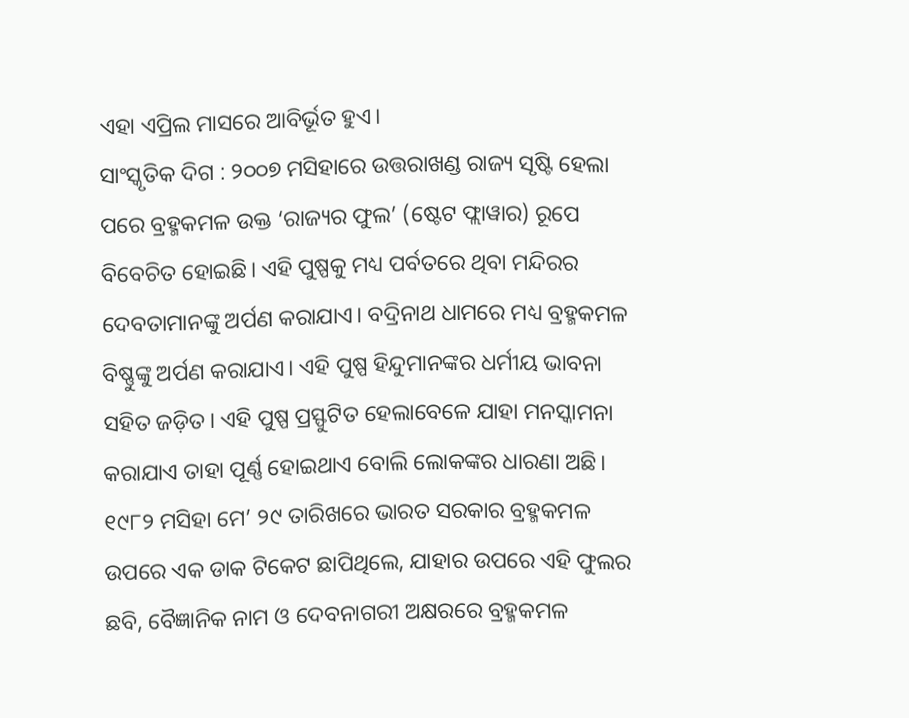ଏହା ଏପ୍ରିଲ ମାସରେ ଆବିର୍ଭୂତ ହୁଏ।
ସାଂସ୍କୃତିକ ଦିଗ : ୨୦୦୭ ମସିହାରେ ଉତ୍ତରାଖଣ୍ଡ ରାଜ୍ୟ ସୃଷ୍ଟି ହେଲା ପରେ ବ୍ରହ୍ମକମଳ ଉକ୍ତ ‘ରାଜ୍ୟର ଫୁଲ’ (ଷ୍ଟେଟ ଫ୍ଲାୱାର) ରୂପେ ବିବେଚିତ ହୋଇଛି। ଏହି ପୁଷ୍ପକୁ ମଧ୍ୟ ପର୍ବତରେ ଥିବା ମନ୍ଦିରର ଦେବତାମାନଙ୍କୁ ଅର୍ପଣ କରାଯାଏ। ବଦ୍ରିନାଥ ଧାମରେ ମଧ୍ୟ ବ୍ରହ୍ମକମଳ ବିଷ୍ଣୁଙ୍କୁ ଅର୍ପଣ କରାଯାଏ। ଏହି ପୁଷ୍ପ ହିନ୍ଦୁମାନଙ୍କର ଧର୍ମୀୟ ଭାବନା ସହିତ ଜଡ଼ିତ। ଏହି ପୁଷ୍ପ ପ୍ରସ୍ଫୁଟିତ ହେଲାବେଳେ ଯାହା ମନସ୍କାମନା କରାଯାଏ ତାହା ପୂର୍ଣ୍ଣ ହୋଇଥାଏ ବୋଲି ଲୋକଙ୍କର ଧାରଣା ଅଛି। ୧୯୮୨ ମସିହା ମେ’ ୨୯ ତାରିଖରେ ଭାରତ ସରକାର ବ୍ରହ୍ମକମଳ ଉପରେ ଏକ ଡାକ ଟିକେଟ ଛାପିଥିଲେ, ଯାହାର ଉପରେ ଏହି ଫୁଲର ଛବି, ବୈଜ୍ଞାନିକ ନାମ ଓ ଦେବନାଗରୀ ଅକ୍ଷରରେ ବ୍ରହ୍ମକମଳ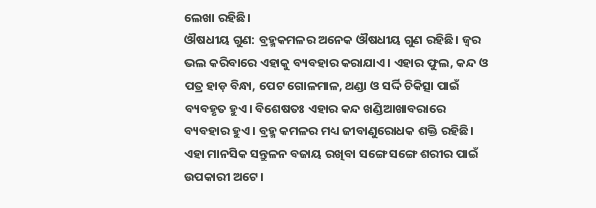ଲେଖା ରହିଛି।
ଔଷଧୀୟ ଗୁଣ: ବ୍ରହ୍ମକମଳର ଅନେକ ଔଷଧୀୟ ଗୁଣ ରହିଛି। ଜ୍ୱର ଭଲ କରିବାରେ ଏହାକୁ ବ୍ୟବହାର କରାଯାଏ। ଏହାର ଫୁଲ, କନ୍ଦ ଓ ପତ୍ର ହାଡ଼ ବିନ୍ଧା, ପେଟ ଗୋଳମାଳ, ଥଣ୍ଡା ଓ ସର୍ଦ୍ଦି ଚିକିତ୍ସା ପାଇଁ ବ୍ୟବହୃତ ହୁଏ। ବିଶେଷତଃ ଏହାର କନ୍ଦ ଖଣ୍ଡିଆଖାବରାରେ ବ୍ୟବହାର ହୁଏ। ବ୍ରହ୍ମ କମଳର ମଧ୍ୟ ଜୀବାଣୁରୋଧକ ଶକ୍ତି ରହିଛି। ଏହା ମାନସିକ ସନ୍ତୁଳନ ବଜାୟ ରଖିବା ସଙ୍ଗେ ସଙ୍ଗେ ଶରୀର ପାଇଁ ଉପକାରୀ ଅଟେ।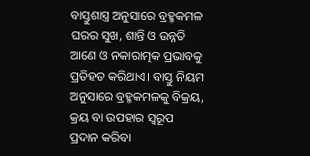ବାସ୍ତୁଶାସ୍ତ୍ର ଅନୁସାରେ ବ୍ରହ୍ମକମଳ ଘରର ସୁଖ, ଶାନ୍ତି ଓ ଉନ୍ନତି ଆଣେ ଓ ନକାରାତ୍ମକ ପ୍ରଭାବକୁ ପ୍ରତିହତ କରିଥାଏ। ବାସ୍ତୁ ନିୟମ ଅନୁସାରେ ବ୍ରହ୍ମକମଳକୁ ବିକ୍ରୟ, କ୍ରୟ ବା ଉପହାର ସ୍ବରୂପ ପ୍ରଦାନ କରିବା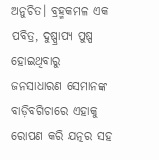ଅନୁଚିତ। ବ୍ରହ୍ମକମଳ ଏକ ପବିତ୍ର, ଦୁଷ୍ପ୍ରାପ୍ୟ ପୁଷ୍ପ ହୋଇଥିବାରୁ ଜନସାଧାରଣ ସେମାନଙ୍କ ବାଡ଼ିବଗିଚାରେ ଏହାକୁ ରୋପଣ କରି ଯତ୍ନର ସହ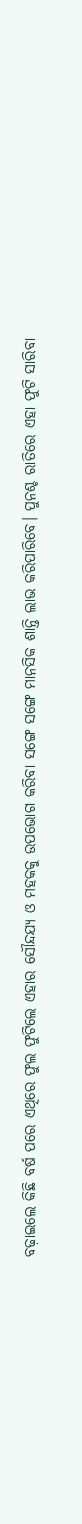ବଢ଼ାଇଲେ କିଛି ବର୍ଷ ପରେ ଏଥିରେ ଫୁଲ ଫୁଟିଲେ ଏହାର ସୌନ୍ଦଯ୍ୟ ଓ ମହକକୁ ଉପଭୋଗ କରିବା ସଙ୍ଗେ ସଙ୍ଗେ ମାନସିକ ଶାନ୍ତି ଲାଭ କରିପାରିବେ। ପୁନଶ୍ଚ ରାତିରେ ଏହା ଫୁଟି ସାରିବା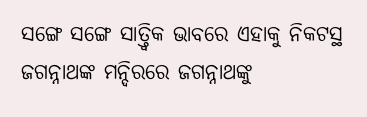ସଙ୍ଗେ ସଙ୍ଗେ ସାତ୍ତ୍ୱିକ ଭାବରେ ଏହାକୁ ନିକଟସ୍ଥ ଜଗନ୍ନାଥଙ୍କ ମନ୍ଦିରରେ ଜଗନ୍ନାଥଙ୍କୁ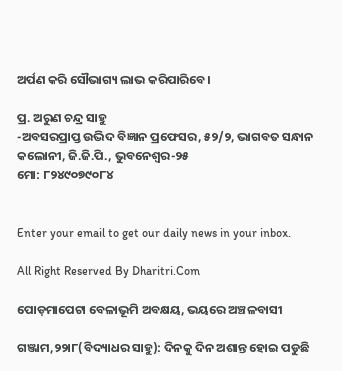ଅର୍ପଣ କରି ସୌଭାଗ୍ୟ ଲାଭ କରିପାରିବେ।

ପ୍ର. ଅରୁଣ ଚନ୍ଦ୍ର ସାହୁ
-ଅବସରପ୍ରାପ୍ତ ଉଦ୍ଭିଦ ବିଜ୍ଞାନ ପ୍ରଫେସର, ୫୨/୨, ଭାଗବତ ସନ୍ଧାନ କଲୋନୀ, ଜି.ଜି.ପି., ଭୁବନେଶ୍ୱର-୨୫
ମୋ: ୮୨୪୯୦୭୯୦୮୪


Enter your email to get our daily news in your inbox.

All Right Reserved By Dharitri.Com

ପୋଡ଼ମାପେଟା ବେଳାଭୂମି ଅବକ୍ଷୟ, ଭୟରେ ଅଞ୍ଚଳବାସୀ

ଗଞ୍ଜାମ,୨୨ା୮(ବିଦ୍ୟାଧର ସାହୁ): ଦିନକୁ ଦିନ ଅଶାନ୍ତ ହୋଇ ପଡୁଛି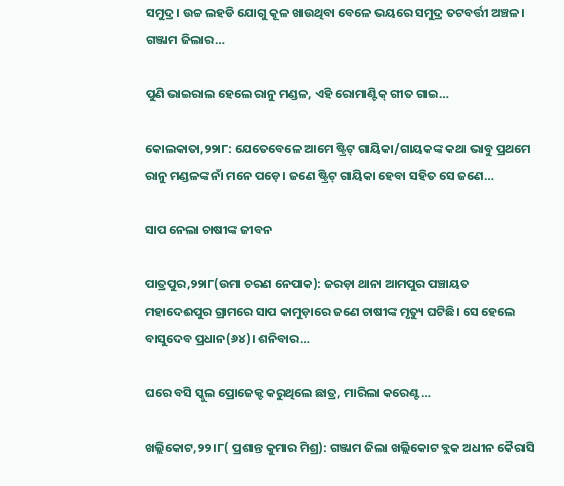ସମୁଦ୍ର। ଉଚ୍ଚ ଲହଡି ଯୋଗୁ କୂଳ ଖାଉଥିବା ବେଳେ ଭୟରେ ସମୁଦ୍ର ତଟବର୍ତ୍ତୀ ଅଞ୍ଚଳ। ଗଞ୍ଜାମ ଜିଲାର…

ପୁଣି ଭାଇରାଲ ହେଲେ ରାନୁ ମଣ୍ଡଳ, ଏହି ରୋମାଣ୍ଟିକ୍‌ ଗୀତ ଗାଇ…

କୋଲକାତା,୨୨ା୮: ଯେତେବେଳେ ଆମେ ଷ୍ଟ୍ରିଟ୍‌ ଗାୟିକା/ଗାୟକଙ୍କ କଥା ଭାବୁ ପ୍ରଥମେ ରାନୁ ମଣ୍ଡଳଙ୍କ ନାଁ ମନେ ପଡ଼େ। ଜଣେ ଷ୍ଟ୍ରିଟ୍‌ ଗାୟିକା ହେବା ସହିତ ସେ ଜଣେ…

ସାପ ନେଲା ଚାଷୀଙ୍କ ଜୀବନ

ପାତ୍ରପୁର,୨୨ା୮(ଉମା ଚରଣ ନେପାକ): ଜରଡ଼ା ଥାନା ଆମପୁର ପଞ୍ଚାୟତ ମହାଦେଈପୁର ଗ୍ରାମରେ ସାପ କାମୁଡ଼ାରେ ଜଣେ ଚାଷୀଙ୍କ ମୃତ୍ୟୁ ଘଟିଛି। ସେ ହେଲେ ବାସୁଦେବ ପ୍ରଧାନ(୬୪)। ଶନିବାର…

ଘରେ ବସି ସ୍କୁଲ ପ୍ରୋଜେକ୍ଟ କରୁଥିଲେ ଛାତ୍ର, ମାରିଲା କରେଣ୍ଟ…

ଖଲ୍ଲିକୋଟ,୨୨।୮( ପ୍ରଶାନ୍ତ କୁମାର ମିଶ୍ର): ଗଞ୍ଜାମ ଜିଲା ଖଲ୍ଲିକୋଟ ବ୍ଲକ ଅଧୀନ କୈରାସି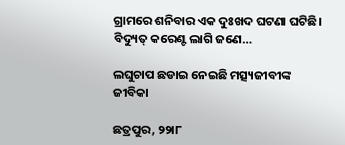ଗ୍ରାମରେ ଶନିବାର ଏକ ଦୁଃଖଦ ଘଟଣା ଘଟିଛି। ବିଦ୍ୟୁତ୍‌ କରେଣ୍ଟ ଲାଗି ଜଣେ…

ଲଘୁଚାପ ଛଡାଇ ନେଇଛି ମତ୍ସ୍ୟଜୀବୀଙ୍କ ଜୀବିକା

ଛତ୍ରପୁର, ୨୨ା୮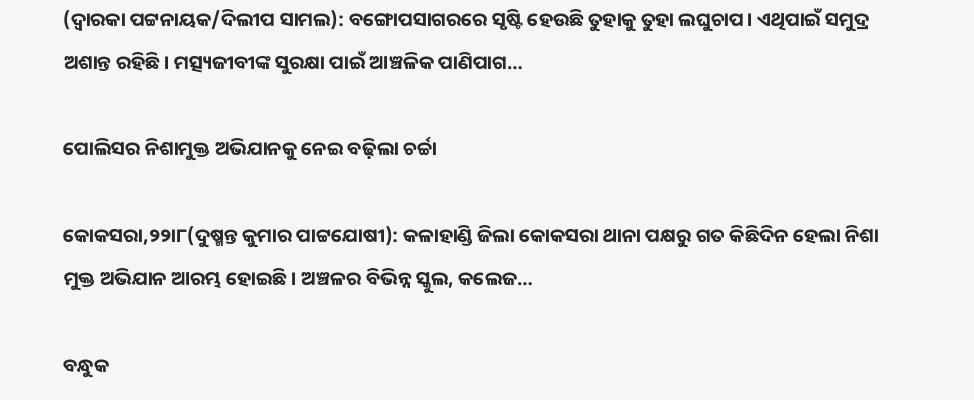(ଦ୍ୱାରକା ପଟ୍ଟନାୟକ/ଦିଲୀପ ସାମଲ): ବଙ୍ଗୋପସାଗରରେ ସୃଷ୍ଟି ହେଉଛି ତୁହାକୁ ତୁହା ଲଘୁଚାପ। ଏଥିପାଇଁ ସମୁଦ୍ର ଅଶାନ୍ତ ରହିଛି। ମତ୍ସ୍ୟଜୀବୀଙ୍କ ସୁରକ୍ଷା ପାଇଁ ଆଞ୍ଚଳିକ ପାଣିପାଗ…

ପୋଲିସର ନିଶାମୁକ୍ତ ଅଭିଯାନକୁ ନେଇ ବଢ଼ିଲା ଚର୍ଚ୍ଚା

କୋକସରା,୨୨ା୮(ଦୁଷ୍ମନ୍ତ କୁମାର ପାଟ୍ଟଯୋଷୀ): କଳାହାଣ୍ଡି ଜିଲା କୋକସରା ଥାନା ପକ୍ଷରୁ ଗତ କିଛିଦିନ ହେଲା ନିଶା ମୁକ୍ତ ଅଭିଯାନ ଆରମ୍ଭ ହୋଇଛି। ଅଞ୍ଚଳର ବିଭିନ୍ନ ସ୍କୁଲ, କଲେଜ…

ବନ୍ଧୁକ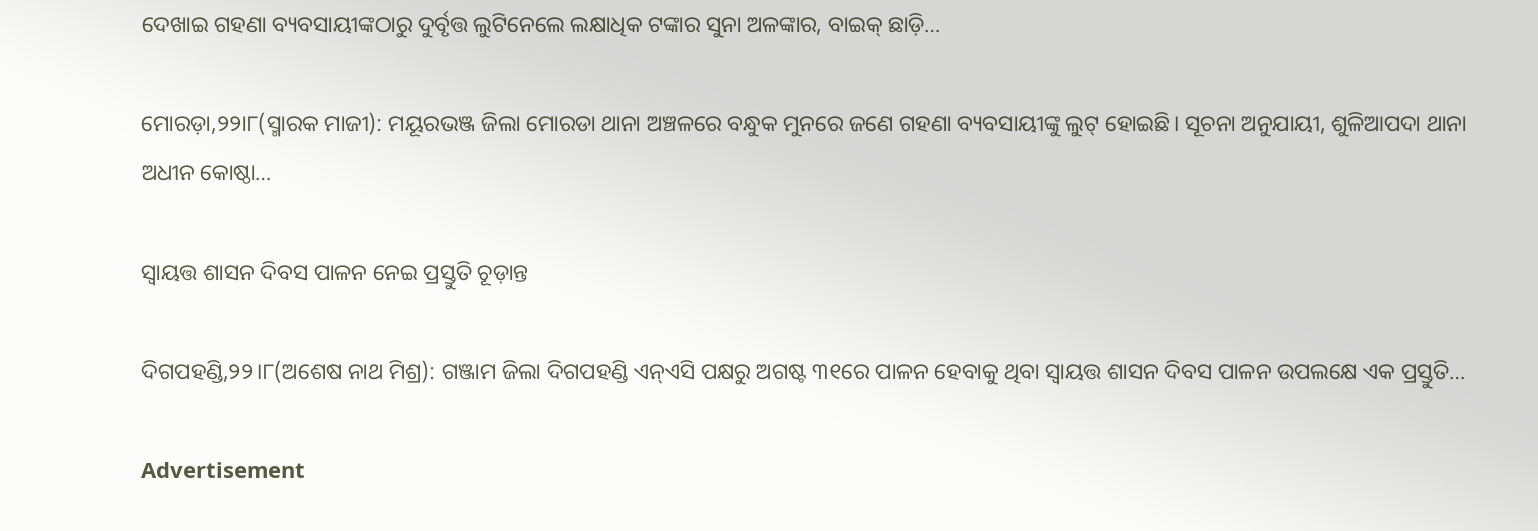ଦେଖାଇ ଗହଣା ବ୍ୟବସାୟୀଙ୍କଠାରୁ ଦୁର୍ବୃତ୍ତ ଲୁଟିନେଲେ ଲକ୍ଷାଧିକ ଟଙ୍କାର ସୁନା ଅଳଙ୍କାର, ବାଇକ୍‌ ଛାଡ଼ି…

ମୋରଡ଼ା,୨୨ା୮(ସ୍ମାରକ ମାଜୀ): ମୟୂରଭଞ୍ଜ ଜିଲା ମୋରଡା ଥାନା ଅଞ୍ଚଳରେ ବନ୍ଧୁକ ମୁନରେ ଜଣେ ଗହଣା ବ୍ୟବସାୟୀଙ୍କୁ ଲୁଟ୍‌ ହୋଇଛି। ସୂଚନା ଅନୁଯାୟୀ, ଶୁଳିଆପଦା ଥାନା ଅଧୀନ କୋଷ୍ଠା…

ସ୍ବାୟତ୍ତ ଶାସନ ଦିବସ ପାଳନ ନେଇ ପ୍ରସ୍ତୁତି ଚୂଡ଼ାନ୍ତ

ଦିଗପହଣ୍ଡି,୨୨।୮(ଅଶେଷ ନାଥ ମିଶ୍ର): ଗଞ୍ଜାମ ଜିଲା ଦିଗପହଣ୍ଡି ଏନ୍‌ଏସି ପକ୍ଷରୁ ଅଗଷ୍ଟ ୩୧ରେ ପାଳନ ହେବାକୁ ଥିବା ସ୍ବାୟତ୍ତ ଶାସନ ଦିବସ ପାଳନ ଉପଲକ୍ଷେ ଏକ ପ୍ରସ୍ତୁତି…

Advertisement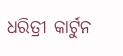ଧରିତ୍ରୀ କାର୍ଟୁନ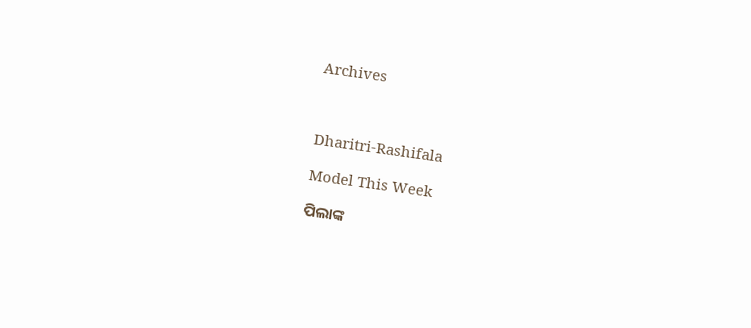Archives



Dharitri-Rashifala

Model This Week

ପିଲାଙ୍କ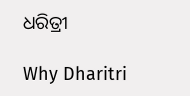ଧରିତ୍ରୀ

Why Dharitri